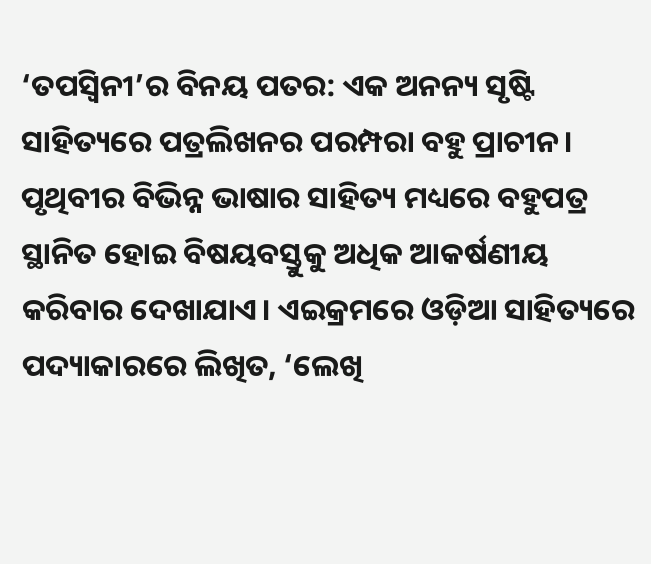‘ତପସ୍ୱିନୀ’ର ବିନୟ ପତର: ଏକ ଅନନ୍ୟ ସୃଷ୍ଟି
ସାହିତ୍ୟରେ ପତ୍ରଲିଖନର ପରମ୍ପରା ବହୁ ପ୍ରାଚୀନ। ପୃଥିବୀର ବିଭିନ୍ନ ଭାଷାର ସାହିତ୍ୟ ମଧ୍ୟରେ ବହୁପତ୍ର ସ୍ଥାନିତ ହୋଇ ବିଷୟବସ୍ତୁକୁ ଅଧିକ ଆକର୍ଷଣୀୟ କରିବାର ଦେଖାଯାଏ। ଏଇକ୍ରମରେ ଓଡ଼ିଆ ସାହିତ୍ୟରେ ପଦ୍ୟାକାରରେ ଲିଖିତ, ‘ଲେଖି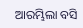ଆରମ୍ଭିଲା ବସି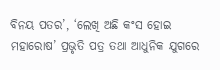ବିନୟ ପତର’, ‘ଲେଖି ଅଛି କଂସ ହୋଇ ମହାରୋଷ’ ପ୍ରଭୃତି ପତ୍ର ତଥା ଆଧୁନିକ ଯୁଗରେ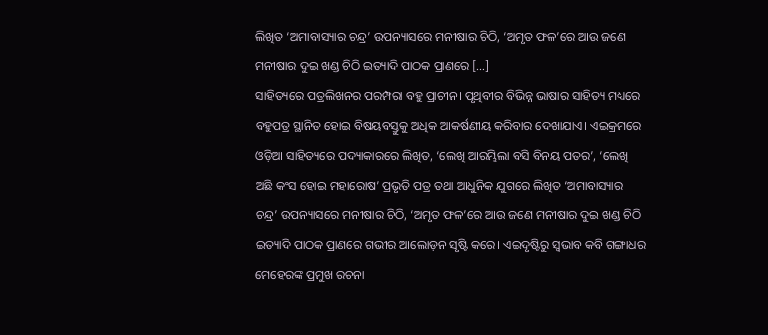ଲିଖିତ ‘ଅମାବାସ୍ୟାର ଚନ୍ଦ୍ର’ ଉପନ୍ୟାସରେ ମନୀଷାର ଚିଠି, ‘ଅମୃତ ଫଳ’ରେ ଆଉ ଜଣେ ମନୀଷାର ଦୁଇ ଖଣ୍ଡ ଚିଠି ଇତ୍ୟାଦି ପାଠକ ପ୍ରାଣରେ […]
ସାହିତ୍ୟରେ ପତ୍ରଲିଖନର ପରମ୍ପରା ବହୁ ପ୍ରାଚୀନ। ପୃଥିବୀର ବିଭିନ୍ନ ଭାଷାର ସାହିତ୍ୟ ମଧ୍ୟରେ ବହୁପତ୍ର ସ୍ଥାନିତ ହୋଇ ବିଷୟବସ୍ତୁକୁ ଅଧିକ ଆକର୍ଷଣୀୟ କରିବାର ଦେଖାଯାଏ। ଏଇକ୍ରମରେ ଓଡ଼ିଆ ସାହିତ୍ୟରେ ପଦ୍ୟାକାରରେ ଲିଖିତ, ‘ଲେଖି ଆରମ୍ଭିଲା ବସି ବିନୟ ପତର’, ‘ଲେଖି ଅଛି କଂସ ହୋଇ ମହାରୋଷ’ ପ୍ରଭୃତି ପତ୍ର ତଥା ଆଧୁନିକ ଯୁଗରେ ଲିଖିତ ‘ଅମାବାସ୍ୟାର ଚନ୍ଦ୍ର’ ଉପନ୍ୟାସରେ ମନୀଷାର ଚିଠି, ‘ଅମୃତ ଫଳ’ରେ ଆଉ ଜଣେ ମନୀଷାର ଦୁଇ ଖଣ୍ଡ ଚିଠି ଇତ୍ୟାଦି ପାଠକ ପ୍ରାଣରେ ଗଭୀର ଆଲୋଡ଼ନ ସୃଷ୍ଟି କରେ। ଏଇଦୃଷ୍ଟିରୁ ସ୍ୱଭାବ କବି ଗଙ୍ଗାଧର ମେହେରଙ୍କ ପ୍ରମୁଖ ରଚନା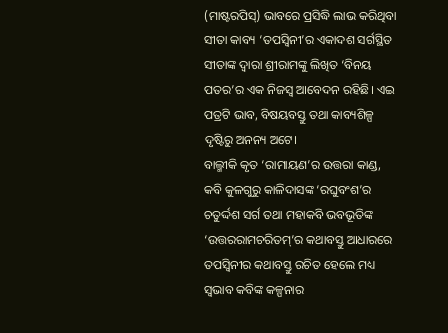(ମାଷ୍ଟରପିସ୍) ଭାବରେ ପ୍ରସିଦ୍ଧି ଲାଭ କରିଥିବା ସୀତା କାବ୍ୟ ‘ତପସ୍ୱିନୀ’ର ଏକାଦଶ ସର୍ଗସ୍ଥିତ ସୀତାଙ୍କ ଦ୍ୱାରା ଶ୍ରୀରାମଙ୍କୁ ଲିଖିତ ‘ବିନୟ ପତର’ର ଏକ ନିଜସ୍ୱ ଆବେଦନ ରହିଛି। ଏଇ ପତ୍ରଟି ଭାବ, ବିଷୟବସ୍ତୁ ତଥା କାବ୍ୟଶିଳ୍ପ ଦୃଷ୍ଟିରୁ ଅନନ୍ୟ ଅଟେ।
ବାଲ୍ମୀକି କୃତ ‘ରାମାୟଣ’ର ଉତ୍ତରା କାଣ୍ଡ, କବି କୁଳଗୁରୁ କାଳିଦାସଙ୍କ ‘ରଘୁବଂଶ’ର ଚତୁର୍ଦ୍ଦଶ ସର୍ଗ ତଥା ମହାକବି ଭବଭୂତିଙ୍କ ‘ଉତ୍ତରରାମଚରିତମ୍’ର କଥାବସ୍ତୁ ଆଧାରରେ ତପସ୍ୱିନୀର କଥାବସ୍ତୁ ରଚିତ ହେଲେ ମଧ୍ୟ ସ୍ୱଭାବ କବିଙ୍କ କଳ୍ପନାର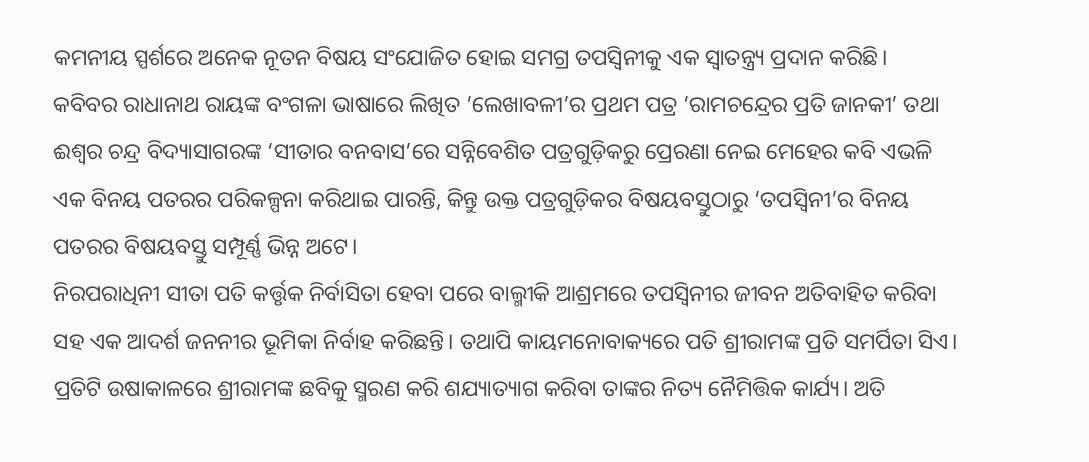କମନୀୟ ସ୍ପର୍ଶରେ ଅନେକ ନୂତନ ବିଷୟ ସଂଯୋଜିତ ହୋଇ ସମଗ୍ର ତପସ୍ୱିନୀକୁ ଏକ ସ୍ୱାତନ୍ତ୍ର୍ୟ ପ୍ରଦାନ କରିଛି।
କବିବର ରାଧାନାଥ ରାୟଙ୍କ ବଂଗଳା ଭାଷାରେ ଲିଖିତ ‘ଲେଖାବଳୀ’ର ପ୍ରଥମ ପତ୍ର ‘ରାମଚନ୍ଦ୍ରେର ପ୍ରତି ଜାନକୀ’ ତଥା ଈଶ୍ୱର ଚନ୍ଦ୍ର ବିଦ୍ୟାସାଗରଙ୍କ ‘ସୀତାର ବନବାସ’ରେ ସନ୍ନିବେଶିତ ପତ୍ରଗୁଡ଼ିକରୁ ପ୍ରେରଣା ନେଇ ମେହେର କବି ଏଭଳି ଏକ ବିନୟ ପତରର ପରିକଳ୍ପନା କରିଥାଇ ପାରନ୍ତି, କିନ୍ତୁ ଉକ୍ତ ପତ୍ରଗୁଡ଼ିକର ବିଷୟବସ୍ତୁଠାରୁ ‘ତପସ୍ୱିନୀ’ର ବିନୟ ପତରର ବିଷୟବସ୍ତୁ ସମ୍ପୂର୍ଣ୍ଣ ଭିନ୍ନ ଅଟେ।
ନିରପରାଧିନୀ ସୀତା ପତି କର୍ତ୍ତୃକ ନିର୍ବାସିତା ହେବା ପରେ ବାଲ୍ମୀକି ଆଶ୍ରମରେ ତପସ୍ୱିନୀର ଜୀବନ ଅତିବାହିତ କରିବା ସହ ଏକ ଆଦର୍ଶ ଜନନୀର ଭୂମିକା ନିର୍ବାହ କରିଛନ୍ତି। ତଥାପି କାୟମନୋବାକ୍ୟରେ ପତି ଶ୍ରୀରାମଙ୍କ ପ୍ରତି ସମର୍ପିତା ସିଏ। ପ୍ରତିଟି ଉଷାକାଳରେ ଶ୍ରୀରାମଙ୍କ ଛବିକୁ ସ୍ମରଣ କରି ଶଯ୍ୟାତ୍ୟାଗ କରିବା ତାଙ୍କର ନିତ୍ୟ ନୈମିତ୍ତିକ କାର୍ଯ୍ୟ। ଅତି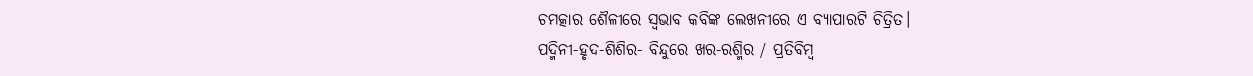ଚମତ୍କାର ଶୈଳୀରେ ସ୍ୱଭାବ କବିଙ୍କ ଲେଖନୀରେ ଏ ବ୍ୟାପାରଟି ଚିତ୍ରିତ।
ପଦ୍ମିନୀ-ହୃଦ-ଶିଶିର- ବିନ୍ଦୁରେ ଖର-ରଶ୍ମିର / ପ୍ରତିବିମ୍ୱ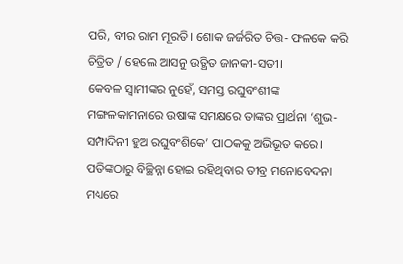ପରି, ବୀର ରାମ ମୂରତି। ଶୋକ ଜର୍ଜରିତ ଚିତ୍ତ- ଫଳକେ କରି ଚିତ୍ରିତ / ହେଲେ ଆସନୁ ଉତ୍ଥିତ ଜାନକୀ-ସତୀ।
କେବଳ ସ୍ୱାମୀଙ୍କର ନୁହେଁ, ସମସ୍ତ ରଘୁବଂଶୀଙ୍କ ମଙ୍ଗଳକାମନାରେ ଉଷାଙ୍କ ସମକ୍ଷରେ ତାଙ୍କର ପ୍ରାର୍ଥନା ‘ଶୁଭ-ସମ୍ପାଦିନୀ ହୁଅ ରଘୁବଂଶିକେ’ ପାଠକକୁ ଅଭିଭୂତ କରେ। ପତିଙ୍କଠାରୁ ବିଚ୍ଛିନ୍ନା ହୋଇ ରହିଥିବାର ତୀବ୍ର ମନୋବେଦନା ମଧ୍ୟରେ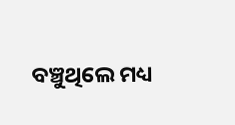ବଞ୍ଚୁଥିଲେ ମଧ୍ୟ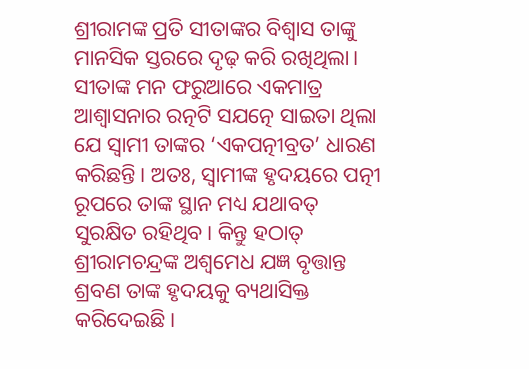ଶ୍ରୀରାମଙ୍କ ପ୍ରତି ସୀତାଙ୍କର ବିଶ୍ୱାସ ତାଙ୍କୁ ମାନସିକ ସ୍ତରରେ ଦୃଢ଼ କରି ରଖିଥିଲା। ସୀତାଙ୍କ ମନ ଫରୁଆରେ ଏକମାତ୍ର ଆଶ୍ୱାସନାର ରତ୍ନଟି ସଯତ୍ନେ ସାଇତା ଥିଲା ଯେ ସ୍ୱାମୀ ତାଙ୍କର ‘ଏକପତ୍ନୀବ୍ରତ’ ଧାରଣ କରିଛନ୍ତି। ଅତଃ, ସ୍ୱାମୀଙ୍କ ହୃଦୟରେ ପତ୍ନୀ ରୂପରେ ତାଙ୍କ ସ୍ଥାନ ମଧ୍ୟ ଯଥାବତ୍ ସୁରକ୍ଷିତ ରହିଥିବ। କିନ୍ତୁ ହଠାତ୍ ଶ୍ରୀରାମଚନ୍ଦ୍ରଙ୍କ ଅଶ୍ୱମେଧ ଯଜ୍ଞ ବୃତ୍ତାନ୍ତ ଶ୍ରବଣ ତାଙ୍କ ହୃଦୟକୁ ବ୍ୟଥାସିକ୍ତ କରିଦେଇଛି।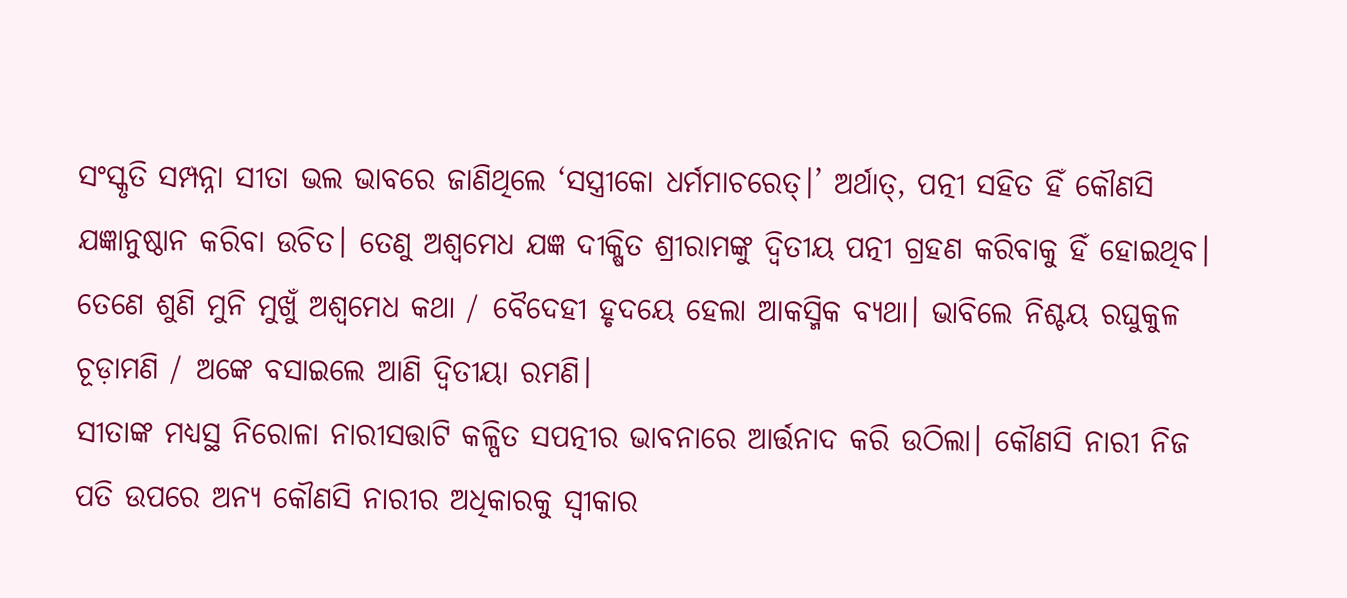ସଂସ୍କୃତି ସମ୍ପନ୍ନା ସୀତା ଭଲ ଭାବରେ ଜାଣିଥିଲେ ‘ସସ୍ତ୍ରୀକୋ ଧର୍ମମାଚରେତ୍।’ ଅର୍ଥାତ୍, ପତ୍ନୀ ସହିତ ହିଁ କୌଣସି ଯଜ୍ଞାନୁଷ୍ଠାନ କରିବା ଉଚିତ। ତେଣୁ ଅଶ୍ୱମେଧ ଯଜ୍ଞ ଦୀକ୍ଷିତ ଶ୍ରୀରାମଙ୍କୁ ଦ୍ୱିତୀୟ ପତ୍ନୀ ଗ୍ରହଣ କରିବାକୁ ହିଁ ହୋଇଥିବ।
ତେଣେ ଶୁଣି ମୁନି ମୁଖୁଁ ଅଶ୍ୱମେଧ କଥା / ବୈଦେହୀ ହୃଦୟେ ହେଲା ଆକସ୍ମିକ ବ୍ୟଥା। ଭାବିଲେ ନିଶ୍ଚୟ ରଘୁକୁଳ ଚୂଡ଼ାମଣି / ଅଙ୍କେ ବସାଇଲେ ଆଣି ଦ୍ୱିତୀୟା ରମଣି।
ସୀତାଙ୍କ ମଧ୍ୟସ୍ଥ ନିରୋଳା ନାରୀସତ୍ତାଟି କଳ୍ପିତ ସପତ୍ନୀର ଭାବନାରେ ଆର୍ତ୍ତନାଦ କରି ଉଠିଲା। କୌଣସି ନାରୀ ନିଜ ପତି ଉପରେ ଅନ୍ୟ କୌଣସି ନାରୀର ଅଧିକାରକୁ ସ୍ୱୀକାର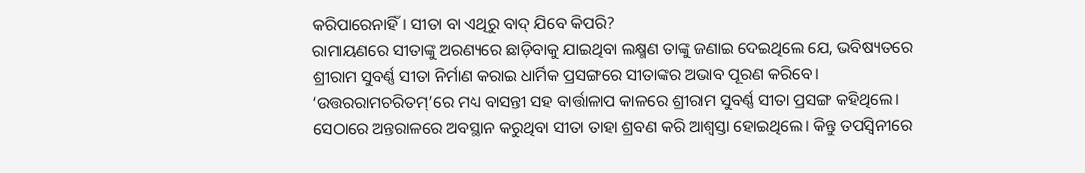କରିପାରେନାହିଁ। ସୀତା ବା ଏଥିରୁ ବାଦ୍ ଯିବେ କିପରି?
ରାମାୟଣରେ ସୀତାଙ୍କୁ ଅରଣ୍ୟରେ ଛାଡ଼ିବାକୁ ଯାଇଥିବା ଲକ୍ଷ୍ମଣ ତାଙ୍କୁ ଜଣାଇ ଦେଇଥିଲେ ଯେ, ଭବିଷ୍ୟତରେ ଶ୍ରୀରାମ ସୁବର୍ଣ୍ଣ ସୀତା ନିର୍ମାଣ କରାଇ ଧାର୍ମିକ ପ୍ରସଙ୍ଗରେ ସୀତାଙ୍କର ଅଭାବ ପୂରଣ କରିବେ। ‘ଉତ୍ତରରାମଚରିତମ୍’ରେ ମଧ୍ୟ ବାସନ୍ତୀ ସହ ବାର୍ତ୍ତାଳାପ କାଳରେ ଶ୍ରୀରାମ ସୁବର୍ଣ୍ଣ ସୀତା ପ୍ରସଙ୍ଗ କହିଥିଲେ। ସେଠାରେ ଅନ୍ତରାଳରେ ଅବସ୍ଥାନ କରୁଥିବା ସୀତା ତାହା ଶ୍ରବଣ କରି ଆଶ୍ୱସ୍ତା ହୋଇଥିଲେ। କିନ୍ତୁ ତପସ୍ୱିନୀରେ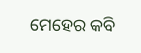ମେହେର କବି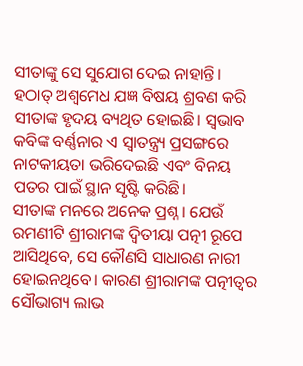ସୀତାଙ୍କୁ ସେ ସୁଯୋଗ ଦେଇ ନାହାନ୍ତି। ହଠାତ୍ ଅଶ୍ୱମେଧ ଯଜ୍ଞ ବିଷୟ ଶ୍ରବଣ କରି ସୀତାଙ୍କ ହୃଦୟ ବ୍ୟଥିତ ହୋଇଛି। ସ୍ୱଭାବ କବିଙ୍କ ବର୍ଣ୍ଣନାର ଏ ସ୍ୱାତନ୍ତ୍ର୍ୟ ପ୍ରସଙ୍ଗରେ ନାଟକୀୟତା ଭରିଦେଇଛି ଏବଂ ବିନୟ ପତର ପାଇଁ ସ୍ଥାନ ସୃଷ୍ଟି କରିଛି।
ସୀତାଙ୍କ ମନରେ ଅନେକ ପ୍ରଶ୍ନ। ଯେଉଁ ରମଣୀଟି ଶ୍ରୀରାମଙ୍କ ଦ୍ୱିତୀୟା ପତ୍ନୀ ରୂପେ ଆସିଥିବେ, ସେ କୌଣସି ସାଧାରଣ ନାରୀ ହୋଇନଥିବେ। କାରଣ ଶ୍ରୀରାମଙ୍କ ପତ୍ନୀତ୍ୱର ସୌଭାଗ୍ୟ ଲାଭ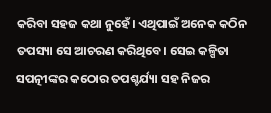କରିବା ସହଜ କଥା ନୁହେଁ। ଏଥିପାଇଁ ଅନେକ କଠିନ ତପସ୍ୟା ସେ ଆଚରଣ କରିଥିବେ। ସେଇ କଳ୍ପିତା ସପତ୍ନୀଙ୍କର କଠୋର ତପଶ୍ଚର୍ଯ୍ୟା ସହ ନିଜର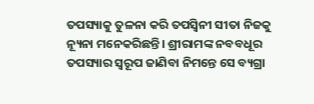ତପସ୍ୟାକୁ ତୁଳନା କରି ତପସ୍ୱିନୀ ସୀତା ନିଜକୁ ନ୍ୟୂନା ମନେକରିଛନ୍ତି। ଶ୍ରୀରାମଙ୍କ ନବବଧୂର ତପସ୍ୟାର ସ୍ୱରୂପ ଜାଣିବା ନିମନ୍ତେ ସେ ବ୍ୟଗ୍ରା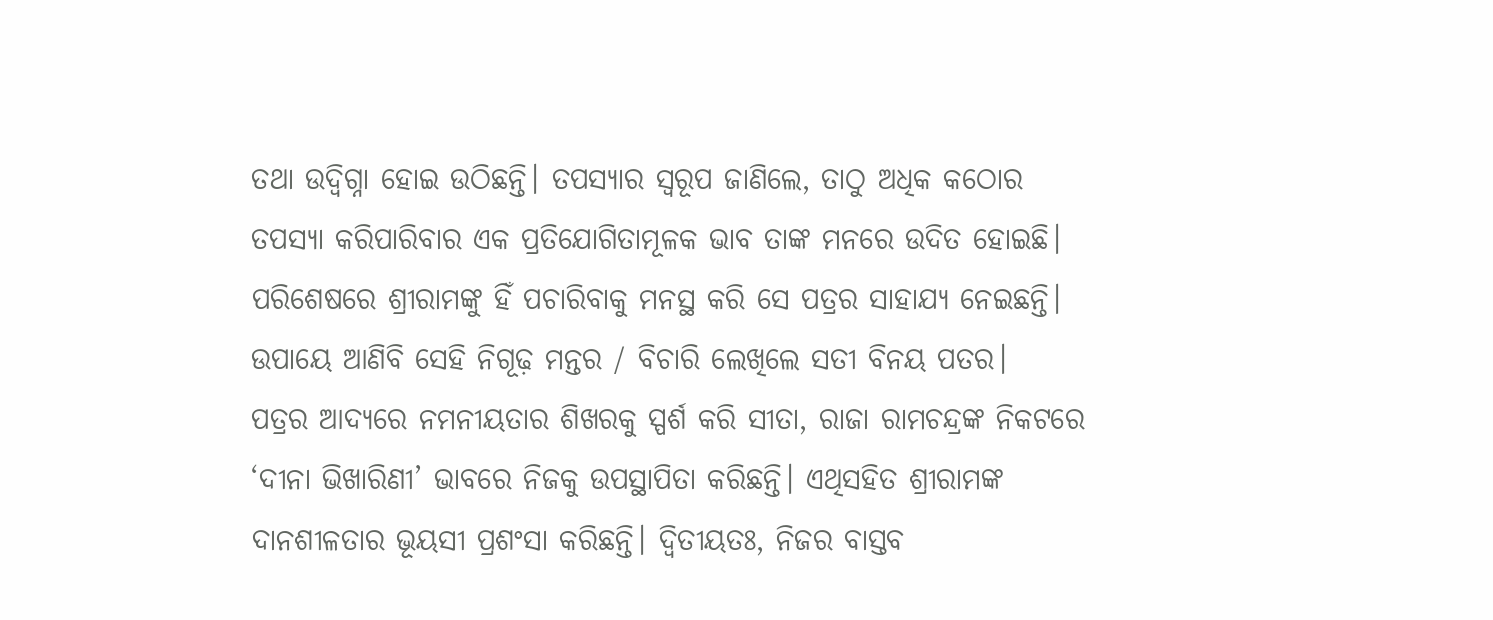ତଥା ଉଦ୍ବିଗ୍ନା ହୋଇ ଉଠିଛନ୍ତି। ତପସ୍ୟାର ସ୍ୱରୂପ ଜାଣିଲେ, ତାଠୁ ଅଧିକ କଠୋର ତପସ୍ୟା କରିପାରିବାର ଏକ ପ୍ରତିଯୋଗିତାମୂଳକ ଭାବ ତାଙ୍କ ମନରେ ଉଦିତ ହୋଇଛି। ପରିଶେଷରେ ଶ୍ରୀରାମଙ୍କୁ ହିଁ ପଚାରିବାକୁ ମନସ୍ଥ କରି ସେ ପତ୍ରର ସାହାଯ୍ୟ ନେଇଛନ୍ତି।
ଉପାୟେ ଆଣିବି ସେହି ନିଗୂଢ଼ ମନ୍ତର / ବିଚାରି ଲେଖିଲେ ସତୀ ବିନୟ ପତର।
ପତ୍ରର ଆଦ୍ୟରେ ନମନୀୟତାର ଶିଖରକୁ ସ୍ପର୍ଶ କରି ସୀତା, ରାଜା ରାମଚନ୍ଦ୍ରଙ୍କ ନିକଟରେ ‘ଦୀନା ଭିଖାରିଣୀ’ ଭାବରେ ନିଜକୁ ଉପସ୍ଥାପିତା କରିଛନ୍ତି। ଏଥିସହିତ ଶ୍ରୀରାମଙ୍କ ଦାନଶୀଳତାର ଭୂୟସୀ ପ୍ରଶଂସା କରିଛନ୍ତି। ଦ୍ୱିତୀୟତଃ, ନିଜର ବାସ୍ତବ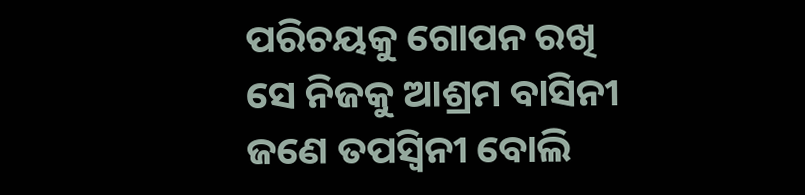ପରିଚୟକୁ ଗୋପନ ରଖି ସେ ନିଜକୁ ଆଶ୍ରମ ବାସିନୀ ଜଣେ ତପସ୍ୱିନୀ ବୋଲି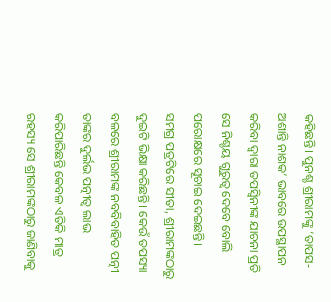କହିଛନ୍ତି। ପୁନଶ୍ଚ ଶ୍ରୀରାମଙ୍କୁ ‘ତାପସ-ଅଶାନ୍ତି ନାଶକ’ ଭାବରେ ଉପସ୍ଥାପନ କରିବା ଦ୍ୱାରା ତପସ୍ୱିନୀଙ୍କ ଯାଚନା ପ୍ରତି ସେ ନିଶ୍ଚୟ ଗୁରୁତ୍ୱ ଦେବେ ବୋଲି ପରୋକ୍ଷରେ ସୂଚାଇ ଦେଇଛନ୍ତି।
ସମଗ୍ର ପତ୍ରଟିରେ ସୀତା, ଶ୍ରୀରାମଙ୍କଠାରୁ ଦୁଇଟି ଭିକ୍ଷା କରିଛନ୍ତି। କେଉଁ ତପସ୍ୟା ବଳରେ ଶ୍ରୀରାମଙ୍କ ନବବିବାହିତ ପତ୍ନୀ ତାଙ୍କର ଦୁର୍ଲଭ ପତ୍ନୀତ୍ୱ ଲାଭ କରିପାରିଛନ୍ତି କେବଳ ଏତିକି ମାତ୍ର ରହସ୍ୟ ସେ ଶ୍ରୀରାମଙ୍କଠାରୁ ଜାଣିବାକୁ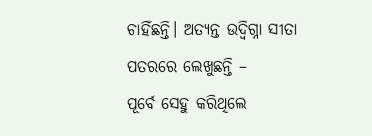ଚାହିଁଛନ୍ତି। ଅତ୍ୟନ୍ତ ଉଦ୍ବିଗ୍ନା ସୀତା ପତରରେ ଲେଖୁଛନ୍ତି –
ପୂର୍ବେ ସେହୁ କରିଥିଲେ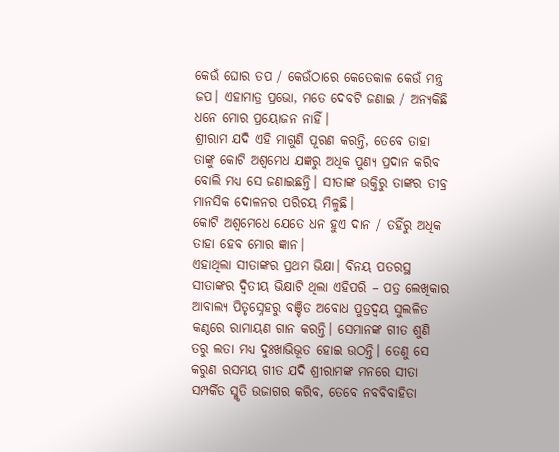କେଉଁ ଘୋର ତପ / କେଉଁଠାରେ କେତେକାଳ କେଉଁ ମନ୍ତ୍ର ଜପ। ଏହାମାତ୍ର ପ୍ରଭୋ, ମତେ ଦେବଟି ଜଣାଇ / ଅନ୍ୟକିଛି ଧନେ ମୋର ପ୍ରୟୋଜନ ନାହିଁ।
ଶ୍ରୀରାମ ଯଦି ଏହି ମାଗୁଣି ପୂରଣ କରନ୍ତି, ତେବେ ତାହା ତାଙ୍କୁ କୋଟି ଅଶ୍ୱମେଧ ଯଜ୍ଞରୁ ଅଧିକ ପୁଣ୍ୟ ପ୍ରଦାନ କରିବ ବୋଲି ମଧ୍ୟ ସେ ଜଣାଇଛନ୍ତି। ସୀତାଙ୍କ ଉକ୍ତିରୁ ତାଙ୍କର ତୀବ୍ର ମାନସିକ ଦୋଳନର ପରିଚୟ ମିଳୁଛି।
କୋଟି ଅଶ୍ୱମେଧେ ଯେତେ ଧନ ହୁଏ ଦାନ / ତହିଁରୁ ଅଧିକ ତାହା ହେବ ମୋର ଜ୍ଞାନ।
ଏହାଥିଲା ସୀତାଙ୍କର ପ୍ରଥମ ଭିକ୍ଷା। ବିନୟ ପତରସ୍ଥ ସୀତାଙ୍କର ଦ୍ୱିତୀୟ ଭିକ୍ଷାଟି ଥିଲା ଏହିପରି – ପତ୍ର ଲେଖିକାର ଆବାଲ୍ୟ ପିତୃସ୍ନେହରୁ ବଞ୍ଚିତ ଅବୋଧ ପୁତ୍ରଦ୍ୱୟ ସୁଲଳିତ କଣ୍ଠରେ ରାମାୟଣ ଗାନ କରନ୍ତି। ସେମାନଙ୍କ ଗୀତ ଶୁଣି ତରୁ ଲତା ମଧ୍ୟ ଦୁଃଖାଭିଭୂତ ହୋଇ ଉଠନ୍ତି। ତେଣୁ ସେ କରୁଣ ରସମୟ ଗୀତ ଯଦି ଶ୍ରୀରାମଙ୍କ ମନରେ ସୀତା ସମ୍ପର୍କିତ ସ୍ମୃତି ଉଜାଗର କରିବ, ତେବେ ନବବିବାହିତା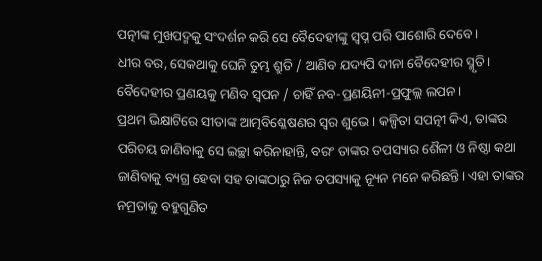ପତ୍ନୀଙ୍କ ମୁଖପଦ୍ମକୁ ସଂଦର୍ଶନ କରି ସେ ବୈଦେହୀଙ୍କୁ ସ୍ୱପ୍ନ ପରି ପାଶୋରି ଦେବେ।
ଧୀର ବର, ସେକଥାକୁ ଘେନି ତୁମ୍ଭ ଶ୍ରୁତି / ଆଣିବ ଯଦ୍ୟପି ଦୀନା ବୈଦେହୀର ସ୍ମୃତି। ବୈଦେହୀର ପ୍ରଣୟକୁ ମଣିବ ସ୍ୱପନ / ଚାହିଁ ନବ-ପ୍ରଣୟିନୀ-ପ୍ରଫୁଲ୍ଲ ଲପନ।
ପ୍ରଥମ ଭିକ୍ଷାଟିରେ ସୀତାଙ୍କ ଆତ୍ମବିଶ୍ଳେଷଣର ସ୍ୱର ଶୁଭେ। କଳ୍ପିତା ସପତ୍ନୀ କିଏ, ତାଙ୍କର ପରିଚୟ ଜାଣିବାକୁ ସେ ଇଚ୍ଛା କରିନାହାନ୍ତି, ବରଂ ତାଙ୍କର ତପସ୍ୟାର ଶୈଳୀ ଓ ନିଷ୍ଠା କଥା ଜାଣିବାକୁ ବ୍ୟଗ୍ର ହେବା ସହ ତାଙ୍କଠାରୁ ନିଜ ତପସ୍ୟାକୁ ନ୍ୟୂନ ମନେ କରିଛନ୍ତି। ଏହା ତାଙ୍କର ନମ୍ରତାକୁ ବହୁଗୁଣିତ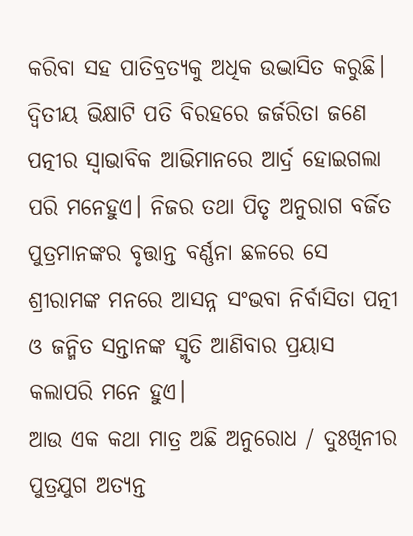କରିବା ସହ ପାତିବ୍ରତ୍ୟକୁ ଅଧିକ ଉଦ୍ଭାସିତ କରୁଛି। ଦ୍ୱିତୀୟ ଭିକ୍ଷାଟି ପତି ବିରହରେ ଜର୍ଜରିତା ଜଣେ ପତ୍ନୀର ସ୍ୱାଭାବିକ ଆଭିମାନରେ ଆର୍ଦ୍ର ହୋଇଗଲା ପରି ମନେହୁଏ। ନିଜର ତଥା ପିତୃ ଅନୁରାଗ ବର୍ଜିତ ପୁତ୍ରମାନଙ୍କର ବୃତ୍ତାନ୍ତ ବର୍ଣ୍ଣନା ଛଳରେ ସେ ଶ୍ରୀରାମଙ୍କ ମନରେ ଆସନ୍ନ ସଂଭବା ନିର୍ବାସିତା ପତ୍ନୀ ଓ ଜନ୍ମିତ ସନ୍ତାନଙ୍କ ସ୍ମୃତି ଆଣିବାର ପ୍ରୟାସ କଲାପରି ମନେ ହୁଏ।
ଆଉ ଏକ କଥା ମାତ୍ର ଅଛି ଅନୁରୋଧ / ଦୁଃଖିନୀର ପୁତ୍ରଯୁଗ ଅତ୍ୟନ୍ତ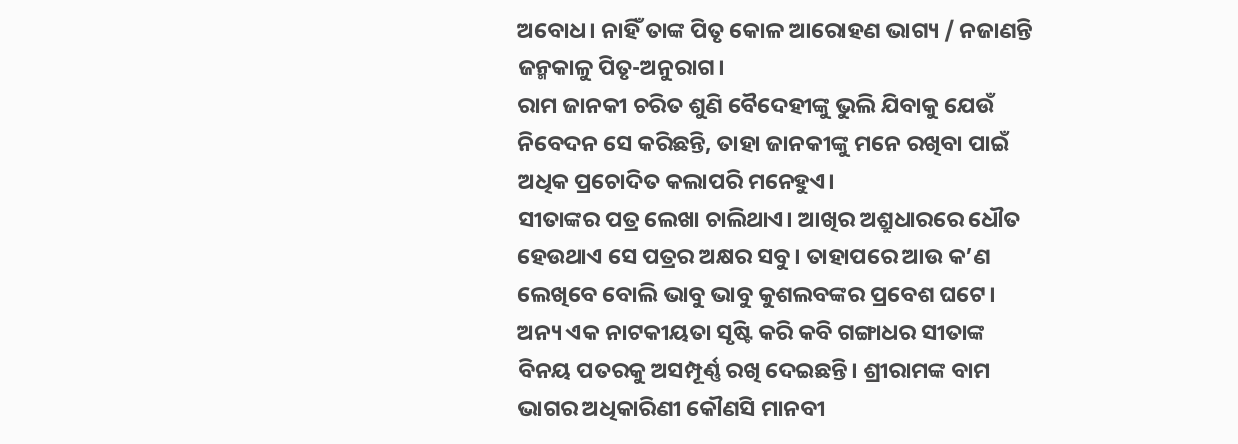ଅବୋଧ। ନାହିଁ ତାଙ୍କ ପିତୃ କୋଳ ଆରୋହଣ ଭାଗ୍ୟ / ନଜାଣନ୍ତି ଜନ୍ମକାଳୁ ପିତୃ-ଅନୁରାଗ।
ରାମ ଜାନକୀ ଚରିତ ଶୁଣି ବୈଦେହୀଙ୍କୁ ଭୁଲି ଯିବାକୁ ଯେଉଁ ନିବେଦନ ସେ କରିଛନ୍ତି, ତାହା ଜାନକୀଙ୍କୁ ମନେ ରଖିବା ପାଇଁ ଅଧିକ ପ୍ରଚୋଦିତ କଲାପରି ମନେହୁଏ।
ସୀତାଙ୍କର ପତ୍ର ଲେଖା ଚାଲିଥାଏ। ଆଖିର ଅଶ୍ରୁଧାରରେ ଧୌତ ହେଉଥାଏ ସେ ପତ୍ରର ଅକ୍ଷର ସବୁ। ତାହାପରେ ଆଉ କ’ଣ ଲେଖିବେ ବୋଲି ଭାବୁ ଭାବୁ କୁଶଲବଙ୍କର ପ୍ରବେଶ ଘଟେ। ଅନ୍ୟ ଏକ ନାଟକୀୟତା ସୃଷ୍ଟି କରି କବି ଗଙ୍ଗାଧର ସୀତାଙ୍କ ବିନୟ ପତରକୁ ଅସମ୍ପୂର୍ଣ୍ଣ ରଖି ଦେଇଛନ୍ତି। ଶ୍ରୀରାମଙ୍କ ବାମ ଭାଗର ଅଧିକାରିଣୀ କୌଣସି ମାନବୀ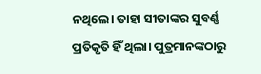ନଥିଲେ। ତାହା ସୀତାଙ୍କର ସୁବର୍ଣ୍ଣ ପ୍ରତିକୃତି ହିଁ ଥିଲା। ପୁତ୍ରମାନଙ୍କଠାରୁ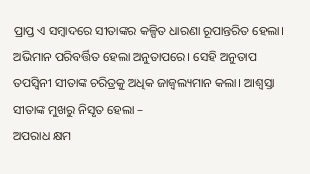ପ୍ରାପ୍ତ ଏ ସମ୍ୱାଦରେ ସୀତାଙ୍କର କଳ୍ପିତ ଧାରଣା ରୂପାନ୍ତରିତ ହେଲା। ଅଭିମାନ ପରିବର୍ତ୍ତିତ ହେଲା ଅନୁତାପରେ। ସେହି ଅନୁତାପ ତପସ୍ୱିନୀ ସୀତାଙ୍କ ଚରିତ୍ରକୁ ଅଧିକ ଜାଜ୍ୱଲ୍ୟମାନ କଲା। ଆଶ୍ୱସ୍ତା ସୀତାଙ୍କ ମୁଖରୁ ନିସୃତ ହେଲା –
ଅପରାଧ କ୍ଷମ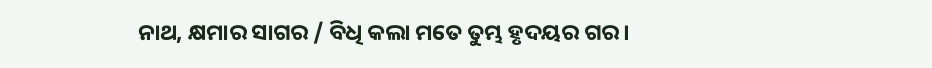ନାଥ, କ୍ଷମାର ସାଗର / ବିଧି କଲା ମତେ ତୁମ୍ଭ ହୃଦୟର ଗର।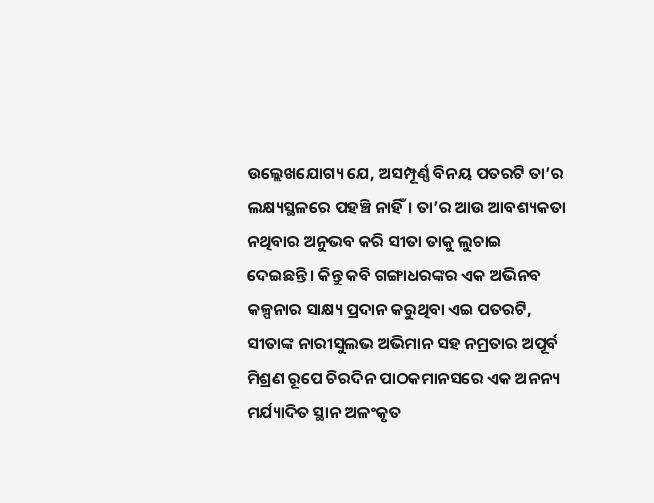ଉଲ୍ଲେଖଯୋଗ୍ୟ ଯେ, ଅସମ୍ପୂର୍ଣ୍ଣ ବିନୟ ପତରଟି ତା’ର ଲକ୍ଷ୍ୟସ୍ଥଳରେ ପହଞ୍ଚି ନାହିଁ। ତା’ର ଆଉ ଆବଶ୍ୟକତା ନଥିବାର ଅନୁଭବ କରି ସୀତା ତାକୁ ଲୁଚାଇ ଦେଇଛନ୍ତି। କିନ୍ତୁ କବି ଗଙ୍ଗାଧରଙ୍କର ଏକ ଅଭିନବ କଳ୍ପନାର ସାକ୍ଷ୍ୟ ପ୍ରଦାନ କରୁଥିବା ଏଇ ପତରଟି, ସୀତାଙ୍କ ନାରୀସୁଲଭ ଅଭିମାନ ସହ ନମ୍ରତାର ଅପୂର୍ବ ମିଶ୍ରଣ ରୂପେ ଚିରଦିନ ପାଠକମାନସରେ ଏକ ଅନନ୍ୟ ମର୍ଯ୍ୟାଦିତ ସ୍ଥାନ ଅଳଂକୃତ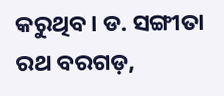କରୁଥିବ। ଡ. ସଙ୍ଗୀତା ରଥ ବରଗଡ଼,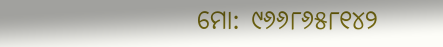ମୋ: ୯୬୬୮୬୫୮୧୪୨